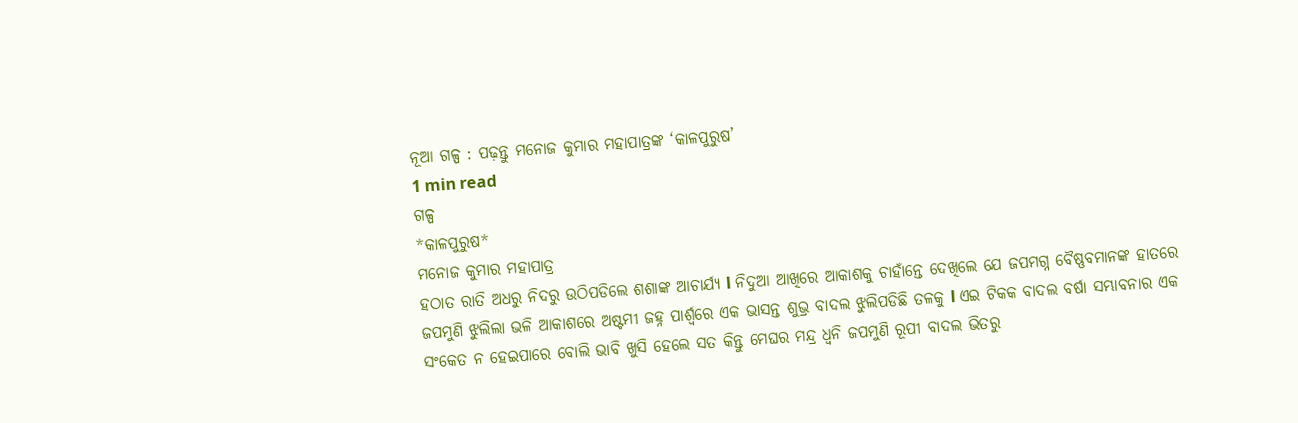ନୂଆ ଗଳ୍ପ : ପଢ଼ନ୍ତୁ ମନୋଜ କୁମାର ମହାପାତ୍ରଙ୍କ ‘କାଳପୁରୁଷ’
1 min read
ଗଳ୍ପ
*କାଳପୁରୁଷ*
ମନୋଜ କୁମାର ମହାପାତ୍ର
ହଠାତ ରାତି ଅଧରୁ ନିଦରୁ ଉଠିପଡିଲେ ଶଶାଙ୍କ ଆଚାର୍ଯ୍ୟ l ନିଦୁଆ ଆଖିରେ ଆକାଶକୁ ଚାହାଁନ୍ତେ ଦେଖିଲେ ଯେ ଜପମଗ୍ନ ବୈଷ୍ଣବମାନଙ୍କ ହାତରେ ଜପମୁଣି ଝୁଲିଲା ଭଳି ଆକାଶରେ ଅଷ୍ଟମୀ ଜହ୍ନ ପାର୍ଶ୍ଵରେ ଏକ ଭାସନ୍ତ ଶୁଭ୍ର ବାଦଲ ଝୁଲିପଡିଛି ତଳକୁ l ଏଇ ଟିକକ ବାଦଲ ବର୍ଷା ସମ୍ଭାବନାର ଏକ ସଂକେତ ନ ହେଇପାରେ ବୋଲି ଭାବି ଖୁସି ହେଲେ ସତ କିନ୍ତୁ ମେଘର ମନ୍ଦ୍ର ଧ୍ଵନି ଜପମୁଣି ରୂପୀ ବାଦଲ ଭିତରୁ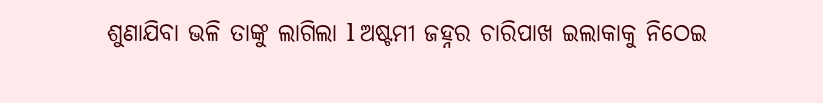ଶୁଣାଯିବା ଭଳି ତାଙ୍କୁ ଲାଗିଲା l ଅଷ୍ଟମୀ ଜହ୍ନର ଚାରିପାଖ ଇଲାକାକୁ ନିଠେଇ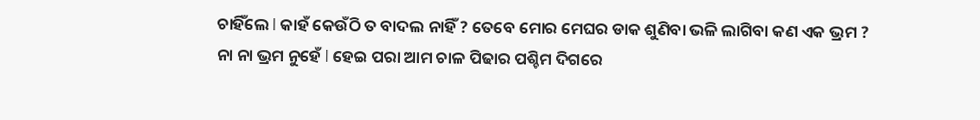ଚାହିଁଲେ l କାହଁ କେଉଁଠି ତ ବାଦଲ ନାହିଁ ? ତେବେ ମୋର ମେଘର ଡାକ ଶୁଣିବା ଭଳି ଲାଗିବା କଣ ଏକ ଭ୍ରମ ?
ନା ନା ଭ୍ରମ ନୁହେଁ l ହେଇ ପରା ଆମ ଚାଳ ପିଢାର ପଶ୍ଚିମ ଦିଗରେ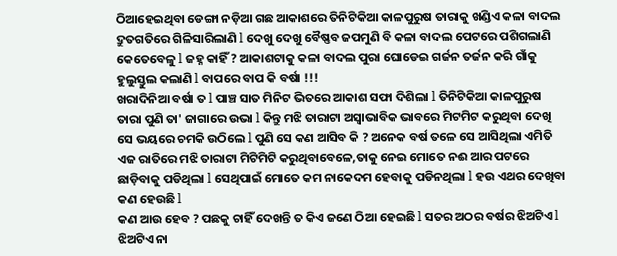ଠିଆହେଇଥିବା ଡେଙ୍ଗା ନଡ଼ିଆ ଗଛ ଆକାଶରେ ତିନିଟିକିଆ କାଳପୁରୁଷ ତାରାକୁ ଖଣ୍ଡିଏ କଳା ବାଦଲ ଦ୍ରୁତଗତିରେ ଗିଳିସାରିଲାଣି l ଦେଖୁ ଦେଖୁ ବୈଷ୍ଣବ ଜପମୁଣି ବି କଳା ବାଦଲ ପେଟରେ ପଶିଗଲାଣି କେତେବେଳୁ l ଜହ୍ନ କାହିଁ ? ଆକାଶଟାକୁ କଳା ବାଦଲ ପୁରା ଘୋଡେଇ ଗର୍ଜନ ତର୍ଜନ କରି ଗାଁକୁ ହୁଲୁସ୍ତୁଲ କଲାଣି l ବାପରେ ବାପ କି ବର୍ଷା !!!
ଖରାଦିନିଆ ବର୍ଷା ତ l ପାଞ୍ଚ ସାତ ମିନିଟ ଭିତରେ ଆକାଶ ସଫା ଦିଶିଲା l ତିନିଟିକିଆ କାଳପୁରୁଷ ତାରା ପୁଣି ତା' ଜାଗାରେ ଉଭା l କିନ୍ତୁ ମଝି ତାରାଟା ଅସ୍ୱାଭାବିକ ଭାବରେ ମିଟମିଟ କରୁଥିବା ଦେଖି ସେ ଭୟରେ ଚମକି ଉଠିଲେ l ପୁଣି ସେ କଣ ଆସିବ କି ? ଅନେକ ବର୍ଷ ତଳେ ସେ ଆସିଥିଲା ଏମିତି ଏଜ ରାତିରେ ମଝି ତାରାଟା ମିଟିମିଟି କରୁଥିବାବେଳେ,ତାକୁ ନେଇ ମୋତେ ନଈ ଆର ପଟରେ ଛାଡ଼ିବାକୁ ପଡିଥିଲା l ସେଥିପାଇଁ ମୋତେ କମ ନାକେଦମ ହେବାକୁ ପଡିନଥିଲା l ହଉ ଏଥର ଦେଖିବା କଣ ହେଉଛି l
କଣ ଆଉ ହେବ ? ପଛକୁ ଚାହିଁ ଦେଖନ୍ତି ତ କିଏ ଜଣେ ଠିଆ ହେଇଛି l ସତର ଅଠର ବର୍ଷର ଝିଅଟିଏ l ଝିଅଟିଏ ନା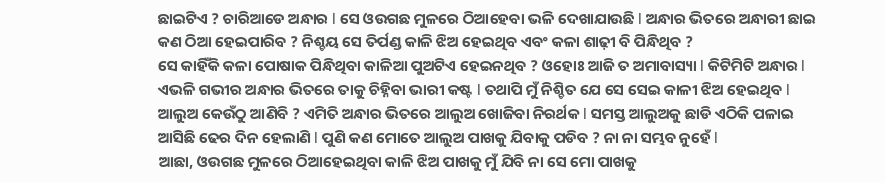ଛାଇଟିଏ ? ଚାରିଆଡେ ଅନ୍ଧାର l ସେ ଓଉଗଛ ମୁଳରେ ଠିଆହେବା ଭଳି ଦେଖାଯାଉଛି l ଅନ୍ଧାର ଭିତରେ ଅନ୍ଧାରୀ ଛାଇ କଣ ଠିଆ ହେଇପାରିବ ? ନିଶ୍ଚୟ ସେ ତିର୍ପଣ୍ଡ କାଳି ଝିଅ ହେଇଥିବ ଏବଂ କଳା ଶାଢ଼ୀ ବି ପିନ୍ଧିଥିବ ?
ସେ କାହିଁକି କଳା ପୋଷାକ ପିନ୍ଧିଥିବା କାଳିଆ ପୁଅଟିଏ ହେଇନଥିବ ? ଓହୋଃ ଆଜି ତ ଅମାବାସ୍ୟା l କିଟିମିଟି ଅନ୍ଧାର l ଏଭଳି ଗଭୀର ଅନ୍ଧାର ଭିତରେ ତାକୁ ଚିହ୍ନିବା ଭାରୀ କଷ୍ଟ l ତଥାପି ମୁଁ ନିଶ୍ଚିତ ଯେ ସେ ସେଇ କାଳୀ ଝିଅ ହେଇଥିବ l
ଆଲୁଅ କେଉଁଠୁ ଆଣିବି ? ଏମିତି ଅନ୍ଧାର ଭିତରେ ଆଲୁଅ ଖୋଜିବା ନିରର୍ଥକ l ସମସ୍ତ ଆଲୁଅକୁ ଛାଡି ଏଠିକି ପଳାଇ ଆସିଛି ଢେର ଦିନ ହେଲାଣି l ପୁଣି କଣ ମୋତେ ଆଲୁଅ ପାଖକୁ ଯିବାକୁ ପଡିବ ? ନା ନା ସମ୍ଭବ ନୁହେଁ l
ଆଛା, ଓଉଗଛ ମୁଳରେ ଠିଆହେଇଥିବା କାଳି ଝିଅ ପାଖକୁ ମୁଁ ଯିବି ନା ସେ ମୋ ପାଖକୁ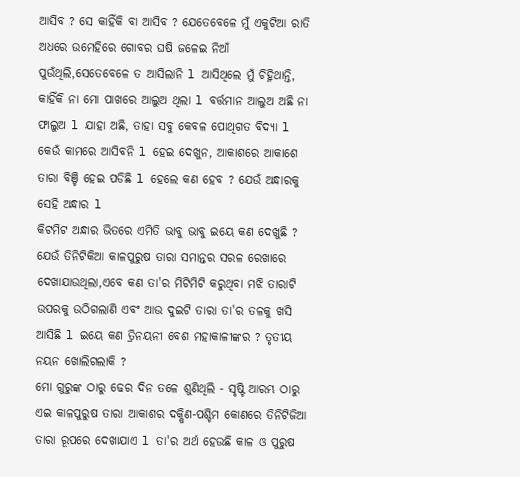ଆସିବ ? ସେ କାହିଁକି ବା ଆସିବ ? ଯେତେବେଳେ ମୁଁ ଏକୁଟିଆ ରାତି ଅଧରେ ଉମେହିରେ ଗୋବର ଘଷି ଜଳେଇ ନିଆଁ ପୁଉଁଥିଲି,ସେତେବେଳେ ତ ଆସିଲାନି l ଆସିଥିଲେ ମୁଁ ଚିହ୍ନିଥାନ୍ତି, କାହିଁକି ନା ମୋ ପାଖରେ ଆଲୁଅ ଥିଲା l ବର୍ତ୍ତମାନ ଆଲୁଅ ଅଛି ନା ଫାଲୁଅ l ଯାହା ଅଛି, ତାହା ସବୁ କେବଳ ପୋଥିଗତ ବିଦ୍ୟା l କେଉଁ କାମରେ ଆସିବନି l ହେଇ ଦେଖୁନ, ଆକାଶରେ ଆକାଶେ ତାରା ବିଞ୍ଚି ହେଇ ପଡିଛି l ହେଲେ କଣ ହେବ ? ଯେଉଁ ଅନ୍ଧାରକୁ ସେହି ଅନ୍ଧାର l
କିଟମିଟ ଅନ୍ଧାର ଭିତରେ ଏମିତି ଭାବୁ ଭାବୁ ଇୟେ କଣ ଦେଖୁଛି ? ଯେଉଁ ତିନିଟିକିଆ କାଳପୁରୁଷ ତାରା ସମାନ୍ତର ସରଳ ରେଖାରେ ଦେଖାଯାଉଥିଲା,ଏବେ କଣ ତା'ର ମିଟିମିଟି କରୁଥିବା ମଝି ତାରାଟି ଉପରକୁ ଉଠିଗଲାଣି ଏବଂ ଆଉ ଦୁଇଟି ତାରା ତା'ର ତଳକୁ ଖସି ଆସିଛି l ଇୟେ କଣ ତ୍ରିନୟନୀ ବେଶ ମହାକାଳୀଙ୍କର ? ତୃତୀୟ ନୟନ ଖୋଲିଗଲାକି ?
ମୋ ଗୁରୁଙ୍କ ଠାରୁ ଢେର ଦିନ ତଳେ ଶୁଣିଥିଲି - ସୃଷ୍ଟି ଆରମ୍ଭ ଠାରୁ ଏଇ କାଳପୁରୁଷ ତାରା ଆକାଶର ଦକ୍ଷିଣ-ପଶ୍ଚିମ କୋଣରେ ତିନିଟିଜିଆ ତାରା ରୂପରେ ଦେଖାଯାଏ l ତା'ର ଅର୍ଥ ହେଉଛି କାଳ ଓ ପୁରୁଷ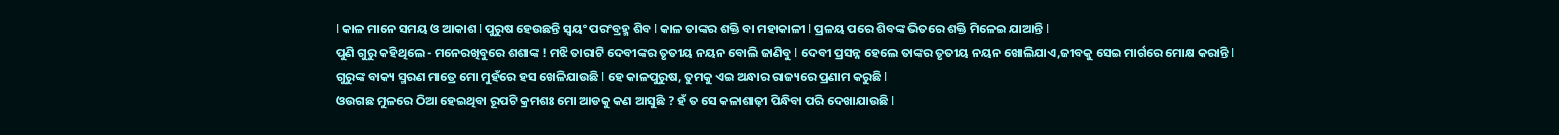l କାଳ ମାନେ ସମୟ ଓ ଆକାଶ l ପୁରୁଷ ହେଉଛନ୍ତି ସ୍ୱୟଂ ପରଂବ୍ରହ୍ମ ଶିବ l କାଳ ତାଙ୍କର ଶକ୍ତି ବା ମହାକାଳୀ l ପ୍ରଳୟ ପରେ ଶିବଙ୍କ ଭିତରେ ଶକ୍ତି ମିଳେଇ ଯାଆନ୍ତି l
ପୁଣି ଗୁରୁ କହିଥିଲେ - ମନେରଖିବୁରେ ଶଶାଙ୍କ ! ମଝି ତାରାଟି ଦେବୀଙ୍କର ତୃତୀୟ ନୟନ ବୋଲି ଜାଣିବୁ l ଦେବୀ ପ୍ରସନ୍ନ ହେଲେ ତାଙ୍କର ତୃତୀୟ ନୟନ ଖୋଲିଯାଏ,ଜୀବକୁ ସେଇ ମାର୍ଗରେ ମୋକ୍ଷ କରାନ୍ତି l
ଗୁରୁଙ୍କ ବାକ୍ୟ ସ୍ମରଣ ମାତ୍ରେ ମୋ ମୁହଁରେ ହସ ଖେଳିଯାଉଛି l ହେ କାଳପୁରୁଷ, ତୁମକୁ ଏଇ ଅନ୍ଧାର ରାଜ୍ୟରେ ପ୍ରଣାମ କରୁଛି l
ଓଉଗଛ ମୁଳରେ ଠିଆ ହେଇଥିବା ରୂପଟି କ୍ରମଶଃ ମୋ ଆଡକୁ କଣ ଆସୁଛି ? ହଁ ତ ସେ କଳାଶାଢ଼ୀ ପିନ୍ଧିବା ପରି ଦେଖାଯାଉଛି l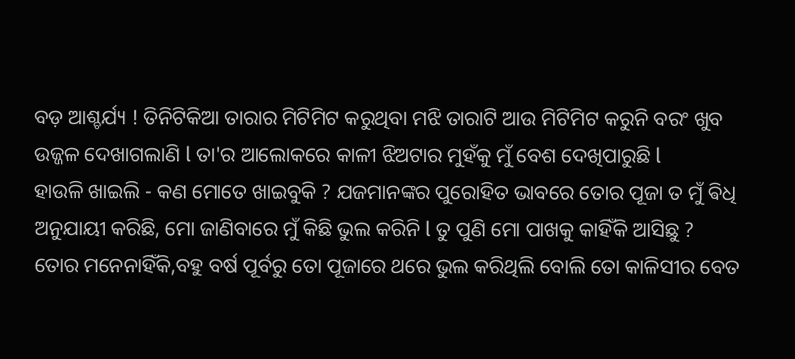ବଡ଼ ଆଶ୍ଚର୍ଯ୍ୟ ! ତିନିଟିକିଆ ତାରାର ମିଟିମିଟ କରୁଥିବା ମଝି ତାରାଟି ଆଉ ମିଟିମିଟ କରୁନି ବରଂ ଖୁବ ଉଜ୍ଜଳ ଦେଖାଗଲାଣି l ତା'ର ଆଲୋକରେ କାଳୀ ଝିଅଟାର ମୁହଁକୁ ମୁଁ ବେଶ ଦେଖିପାରୁଛି l
ହାଉଳି ଖାଇଲି - କଣ ମୋତେ ଖାଇବୁକି ? ଯଜମାନଙ୍କର ପୁରୋହିତ ଭାବରେ ତୋର ପୂଜା ତ ମୁଁ ଵିଧି ଅନୁଯାୟୀ କରିଛି, ମୋ ଜାଣିବାରେ ମୁଁ କିଛି ଭୁଲ କରିନି l ତୁ ପୁଣି ମୋ ପାଖକୁ କାହିଁକି ଆସିଛୁ ?
ତୋର ମନେନାହିଁକି,ବହୁ ବର୍ଷ ପୂର୍ବରୁ ତୋ ପୂଜାରେ ଥରେ ଭୁଲ କରିଥିଲି ବୋଲି ତୋ କାଳିସୀର ବେତ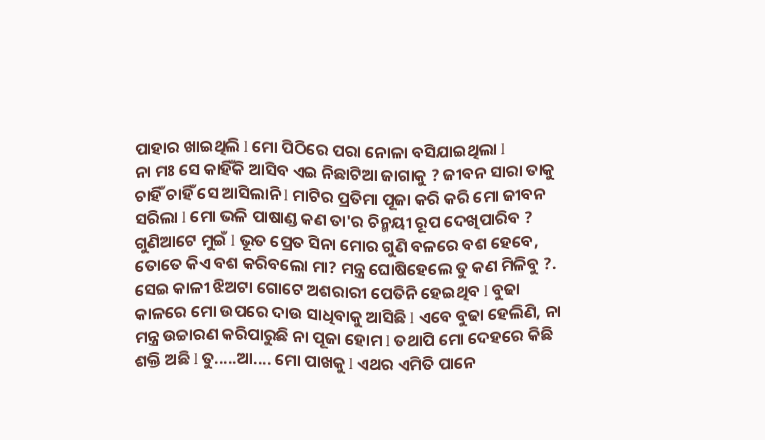ପାହାର ଖାଇଥିଲି l ମୋ ପିଠିରେ ପରା ନୋଳା ବସିଯାଇଥିଲା l
ନା ମଃ ସେ କାହିଁକି ଆସିବ ଏଇ ନିଛାଟିଆ ଜାଗାକୁ ? ଜୀବନ ସାରା ତାକୁ ଚାହିଁ ଚାହିଁ ସେ ଆସିଲାନି l ମାଟିର ପ୍ରତିମା ପୂଜା କରି କରି ମୋ ଜୀବନ ସରିଲା l ମୋ ଭଳି ପାଷାଣ୍ଡ କଣ ତା'ର ଚିନ୍ମୟୀ ରୂପ ଦେଖିପାରିବ ? ଗୁଣିଆଟେ ମୁଇଁ l ଭୂତ ପ୍ରେତ ସିନା ମୋର ଗୁଣି ବଳରେ ବଶ ହେବେ, ତୋତେ କିଏ ବଶ କରିବଲୋ ମା? ମନ୍ତ୍ର ଘୋଷିହେଲେ ତୁ କଣ ମିଳିବୁ ?.
ସେଇ କାଳୀ ଝିଅଟା ଗୋଟେ ଅଶରାରୀ ପେତିନି ହେଇଥିବ l ବୁଢା କାଳରେ ମୋ ଉପରେ ଦାଉ ସାଧିବାକୁ ଆସିଛି l ଏବେ ବୁଢା ହେଲିଣି, ନା ମନ୍ତ୍ର ଉଚ୍ଚାରଣ କରିପାରୁଛି ନା ପୂଜା ହୋମ l ତଥାପି ମୋ ଦେହରେ କିଛି ଶକ୍ତି ଅଛି l ତୁ.....ଆ.... ମୋ ପାଖକୁ l ଏଥର ଏମିତି ପାନେ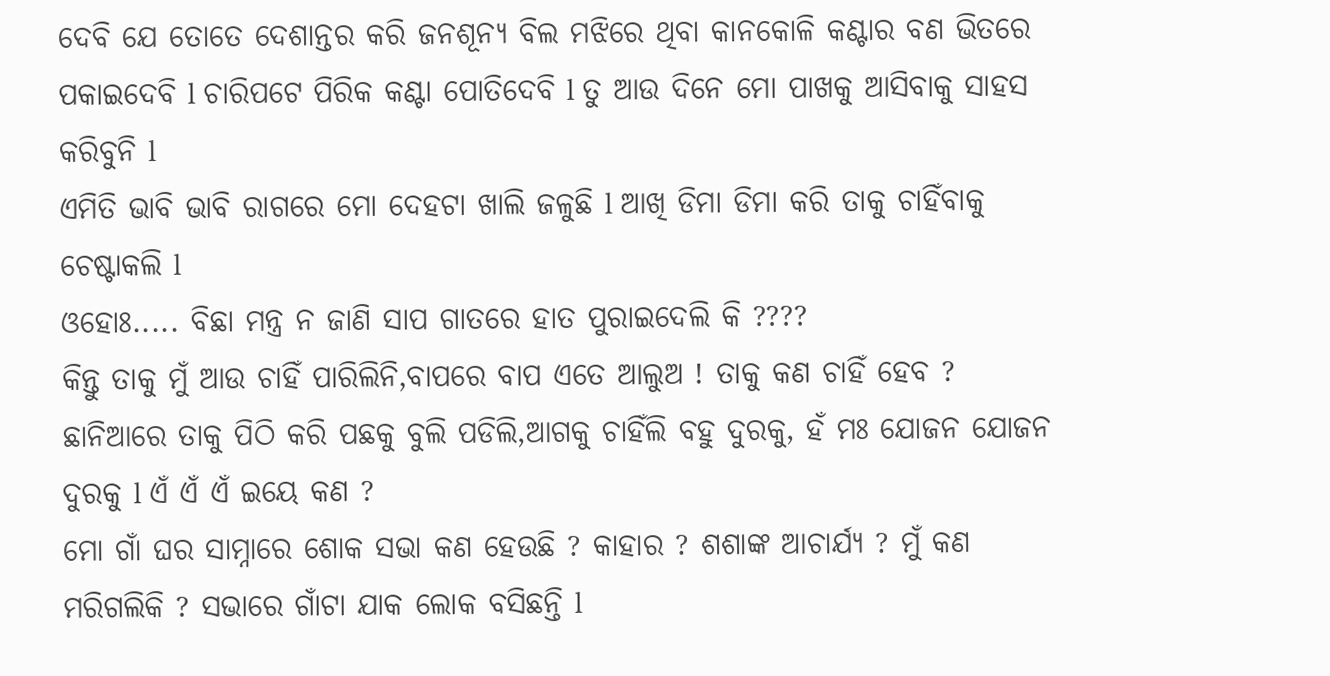ଦେବି ଯେ ତୋତେ ଦେଶାନ୍ତର କରି ଜନଶୂନ୍ୟ ବିଲ ମଝିରେ ଥିବା କାନକୋଳି କଣ୍ଟାର ବଣ ଭିତରେ ପକାଇଦେବି l ଚାରିପଟେ ପିରିକ କଣ୍ଟା ପୋତିଦେବି l ତୁ ଆଉ ଦିନେ ମୋ ପାଖକୁ ଆସିବାକୁ ସାହସ କରିବୁନି l
ଏମିତି ଭାବି ଭାବି ରାଗରେ ମୋ ଦେହଟା ଖାଲି ଜଳୁଛି l ଆଖି ଡିମା ଡିମା କରି ତାକୁ ଚାହିଁବାକୁ ଚେଷ୍ଟାକଲି l
ଓହୋଃ..... ବିଛା ମନ୍ତ୍ର ନ ଜାଣି ସାପ ଗାତରେ ହାତ ପୁରାଇଦେଲି କି ????
କିନ୍ତୁ ତାକୁ ମୁଁ ଆଉ ଚାହିଁ ପାରିଲିନି,ବାପରେ ବାପ ଏତେ ଆଲୁଅ ! ତାକୁ କଣ ଚାହିଁ ହେବ ? ଛାନିଆରେ ତାକୁ ପିଠି କରି ପଛକୁ ବୁଲି ପଡିଲି,ଆଗକୁ ଚାହିଁଲି ବହୁ ଦୁରକୁ, ହଁ ମଃ ଯୋଜନ ଯୋଜନ ଦୁରକୁ l ଏଁ ଏଁ ଏଁ ଇୟେ କଣ ?
ମୋ ଗାଁ ଘର ସାମ୍ନାରେ ଶୋକ ସଭା କଣ ହେଉଛି ? କାହାର ? ଶଶାଙ୍କ ଆଚାର୍ଯ୍ୟ ? ମୁଁ କଣ ମରିଗଲିକି ? ସଭାରେ ଗାଁଟା ଯାକ ଲୋକ ବସିଛନ୍ତି l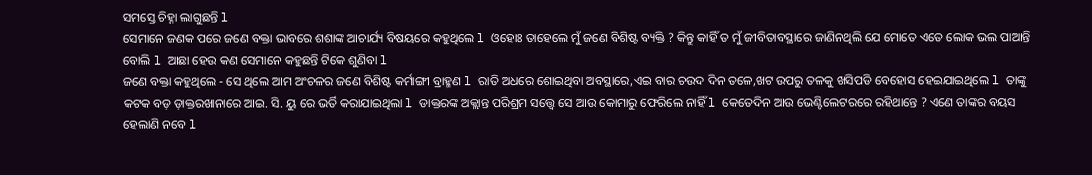ସମସ୍ତେ ଚିହ୍ନା ଲାଗୁଛନ୍ତି l
ସେମାନେ ଜଣକ ପରେ ଜଣେ ବକ୍ତା ଭାବରେ ଶଶାଙ୍କ ଆଚାର୍ଯ୍ୟ ବିଷୟରେ କହୁଥିଲେ l ଓହୋଃ ତାହେଲେ ମୁଁ ଜଣେ ବିଶିଷ୍ଟ ବ୍ୟକ୍ତି ? କିନ୍ତୁ କାହିଁ ତ ମୁଁ ଜୀବିତାବସ୍ଥାରେ ଜାଣିନଥିଲି ଯେ ମୋତେ ଏତେ ଲୋକ ଭଲ ପାଆନ୍ତି ବୋଲି l ଆଛା ହେଉ କଣ ସେମାନେ କହୁଛନ୍ତି ଟିକେ ଶୁଣିବା l
ଜଣେ ବକ୍ତା କହୁଥିଲେ - ସେ ଥିଲେ ଆମ ଅଂଚଳର ଜଣେ ବିଶିଷ୍ଟ କର୍ମାଙ୍ଗୀ ବ୍ରାହ୍ମଣ l ରାତି ଅଧରେ ଶୋଇଥିବା ଅବସ୍ଥାରେ,ଏଇ ବାର ଚଉଦ ଦିନ ତଳେ,ଖଟ ଉପରୁ ତଳକୁ ଖସିପଡି ବେହୋସ ହେଇଯାଇଥିଲେ l ତାଙ୍କୁ କଟକ ବଡ଼ ଡ଼ାକ୍ତରଖାନାରେ ଆଇ. ସି. ୟୁ ରେ ଭର୍ତି କରାଯାଇଥିଲା l ଡାକ୍ତରଙ୍କ ଅକ୍ଲାନ୍ତ ପରିଶ୍ରମ ସତ୍ତ୍ୱେ ସେ ଆଉ କୋମାରୁ ଫେରିଲେ ନାହିଁ l କେତେଦିନ ଆଉ ଭେଣ୍ଟିଲେଟରରେ ରହିଥାନ୍ତେ ? ଏଣେ ତାଙ୍କର ବୟସ ହେଲାଣି ନବେ l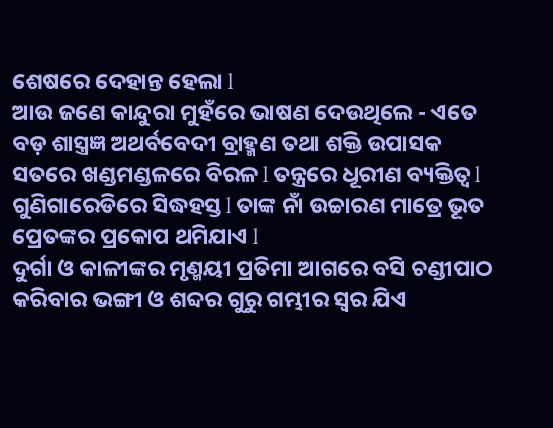ଶେଷରେ ଦେହାନ୍ତ ହେଲା l
ଆଉ ଜଣେ କାନ୍ଦୁରା ମୁହଁରେ ଭାଷଣ ଦେଉଥିଲେ - ଏତେ ବଡ଼ ଶାସ୍ତ୍ରଜ୍ଞ ଅଥର୍ବବେଦୀ ବ୍ରାହ୍ମଣ ତଥା ଶକ୍ତି ଉପାସକ ସତରେ ଖଣ୍ଡମଣ୍ଡଳରେ ବିରଳ l ତନ୍ତ୍ରରେ ଧୂରୀଣ ବ୍ୟକ୍ତିତ୍ୱ l ଗୁଣିଗାରେଡିରେ ସିଦ୍ଧହସ୍ତ l ତାଙ୍କ ନାଁ ଉଚ୍ଚାରଣ ମାତ୍ରେ ଭୂତ ପ୍ରେତଙ୍କର ପ୍ରକୋପ ଥମିଯାଏ l
ଦୁର୍ଗା ଓ କାଳୀଙ୍କର ମୃଣ୍ମୟୀ ପ୍ରତିମା ଆଗରେ ବସି ଚଣ୍ଡୀପାଠ କରିବାର ଭଙ୍ଗୀ ଓ ଶବ୍ଦର ଗୁରୁ ଗମ୍ଭୀର ସ୍ୱର ଯିଏ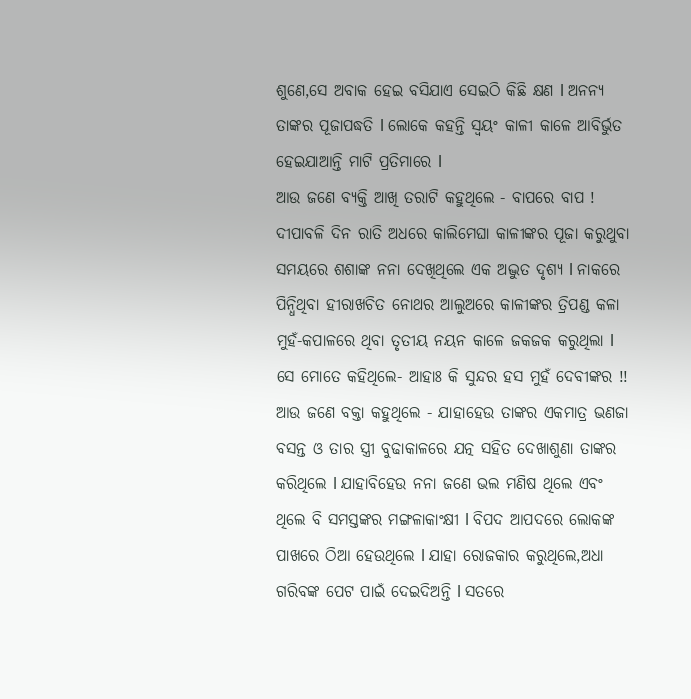ଶୁଣେ,ସେ ଅବାକ ହେଇ ବସିଯାଏ ସେଇଠି କିଛି କ୍ଷଣ l ଅନନ୍ୟ ତାଙ୍କର ପୂଜାପଦ୍ଧତି l ଲୋକେ କହନ୍ତି ସ୍ୱୟଂ କାଳୀ କାଳେ ଆବିର୍ଭୁତ ହେଇଯାଆନ୍ତି ମାଟି ପ୍ରତିମାରେ l
ଆଉ ଜଣେ ବ୍ୟକ୍ତି ଆଖି ତରାଟି କହୁଥିଲେ - ବାପରେ ବାପ ! ଦୀପାବଳି ଦିନ ରାତି ଅଧରେ କାଲିମେଘା କାଳୀଙ୍କର ପୂଜା କରୁଥୁବା ସମୟରେ ଶଶାଙ୍କ ନନା ଦେଖିଥିଲେ ଏକ ଅଦ୍ଭୁତ ଦୃଶ୍ୟ l ନାକରେ ପିନ୍ଧିଥିବା ହୀରାଖଚିତ ନୋଥର ଆଲୁଅରେ କାଳୀଙ୍କର ତ୍ରିପଣ୍ଡ କଳା ମୁହଁ-କପାଳରେ ଥିବା ତୃତୀୟ ନୟନ କାଳେ ଜକଜକ କରୁଥିଲା l ସେ ମୋତେ କହିଥିଲେ- ଆହାଃ କି ସୁନ୍ଦର ହସ ମୁହଁ ଦେବୀଙ୍କର !!
ଆଉ ଜଣେ ବକ୍ତା କହୁଥିଲେ - ଯାହାହେଉ ତାଙ୍କର ଏକମାତ୍ର ଭଣଜା ବସନ୍ତ ଓ ତାର ସ୍ତ୍ରୀ ବୁଢାକାଳରେ ଯତ୍ନ ସହିତ ଦେଖାଶୁଣା ତାଙ୍କର କରିଥିଲେ l ଯାହାବିହେଉ ନନା ଜଣେ ଭଲ ମଣିଷ ଥିଲେ ଏବଂ ଥିଲେ ବି ସମସ୍ତଙ୍କର ମଙ୍ଗଳାକାଂକ୍ଷୀ l ବିପଦ ଆପଦରେ ଲୋକଙ୍କ ପାଖରେ ଠିଆ ହେଉଥିଲେ l ଯାହା ରୋଜକାର କରୁଥିଲେ,ଅଧା ଗରିବଙ୍କ ପେଟ ପାଇଁ ଦେଇଦିଅନ୍ତି l ସତରେ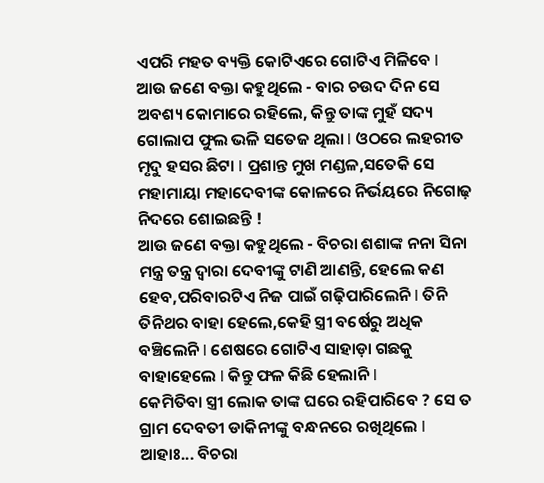ଏପରି ମହତ ବ୍ୟକ୍ତି କୋଟିଏରେ ଗୋଟିଏ ମିଳିବେ l
ଆଉ ଜଣେ ବକ୍ତା କହୁଥିଲେ - ବାର ଚଉଦ ଦିନ ସେ ଅବଶ୍ୟ କୋମାରେ ରହିଲେ, କିନ୍ତୁ ତାଙ୍କ ମୁହଁ ସଦ୍ୟ ଗୋଲାପ ଫୁଲ ଭଳି ସତେଜ ଥିଲା l ଓଠରେ ଲହରୀତ ମୃଦୁ ହସର ଛିଟା l ପ୍ରଶାନ୍ତ ମୁଖ ମଣ୍ଡଳ,ସତେକି ସେ ମହାମାୟା ମହାଦେବୀଙ୍କ କୋଳରେ ନିର୍ଭୟରେ ନିଗୋଢ଼ ନିଦରେ ଶୋଇଛନ୍ତି !
ଆଉ ଜଣେ ବକ୍ତା କହୁଥିଲେ - ବିଚରା ଶଶାଙ୍କ ନନା ସିନା ମନ୍ତ୍ର ତନ୍ତ୍ର ଦ୍ୱାରା ଦେବୀଙ୍କୁ ଟାଣି ଆଣନ୍ତି, ହେଲେ କଣ ହେବ,ପରିବାରଟିଏ ନିଜ ପାଇଁ ଗଢ଼ିପାରିଲେନି l ତିନି ତିନିଥର ବାହା ହେଲେ,କେହି ସ୍ତ୍ରୀ ବର୍ଷେରୁ ଅଧିକ ବଞ୍ଚିଲେନି l ଶେଷରେ ଗୋଟିଏ ସାହାଡ଼ା ଗଛକୁ ବାହାହେଲେ l କିନ୍ତୁ ଫଳ କିଛି ହେଲାନି l
କେମିତିବା ସ୍ତ୍ରୀ ଲୋକ ତାଙ୍କ ଘରେ ରହିପାରିବେ ? ସେ ତ ଗ୍ରାମ ଦେବତୀ ଡାକିନୀଙ୍କୁ ବନ୍ଧନରେ ରଖିଥିଲେ l ଆହାଃ... ବିଚରା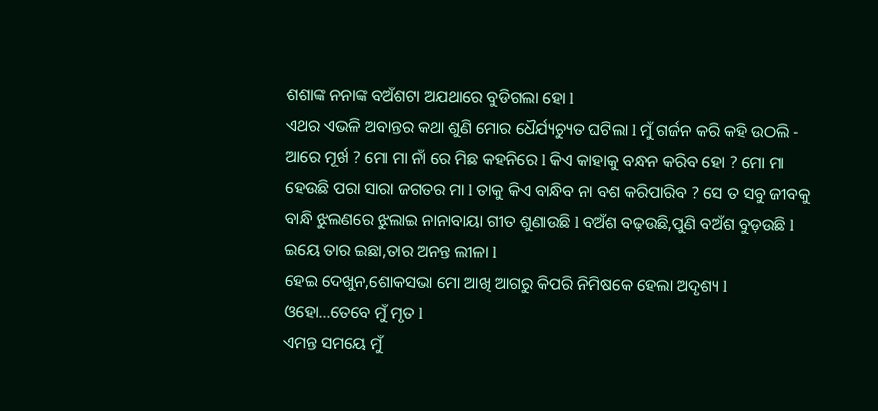ଶଶାଙ୍କ ନନାଙ୍କ ବଅଁଶଟା ଅଯଥାରେ ବୁଡିଗଲା ହୋ l
ଏଥର ଏଭଳି ଅବାନ୍ତର କଥା ଶୁଣି ମୋର ଧୈର୍ଯ୍ୟଚ୍ୟୁତ ଘଟିଲା l ମୁଁ ଗର୍ଜନ କରି କହି ଉଠଲି - ଆରେ ମୂର୍ଖ ? ମୋ ମା ନାଁ ରେ ମିଛ କହନିରେ l କିଏ କାହାକୁ ବନ୍ଧନ କରିବ ହୋ ? ମୋ ମା ହେଉଛି ପରା ସାରା ଜଗତର ମା l ତାକୁ କିଏ ବାନ୍ଧିବ ନା ବଶ କରିପାରିବ ? ସେ ତ ସବୁ ଜୀବକୁ ବାନ୍ଧି ଝୁଲଣରେ ଝୁଲାଇ ନାନାବାୟା ଗୀତ ଶୁଣାଉଛି l ବଅଁଶ ବଢ଼ଉଛି,ପୁଣି ବଅଁଶ ବୁଡ଼ଉଛି l ଇୟେ ତାର ଇଛା,ତାର ଅନନ୍ତ ଲୀଳା l
ହେଇ ଦେଖୁନ,ଶୋକସଭା ମୋ ଆଖି ଆଗରୁ କିପରି ନିମିଷକେ ହେଲା ଅଦୃଶ୍ୟ l ଓହୋ...ତେବେ ମୁଁ ମୃତ l
ଏମନ୍ତ ସମୟେ ମୁଁ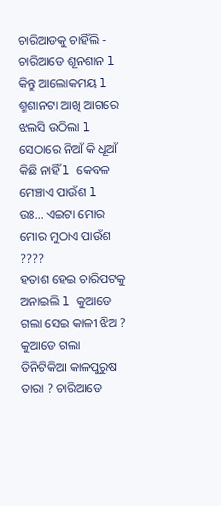ଚାରିଆଡକୁ ଚାହିଁଲି - ଚାରିଆଡେ ଶୂନଶାନ l କିନ୍ତୁ ଆଲୋକମୟ l ଶ୍ମଶାନଟା ଆଖି ଆଗରେ ଝଲସି ଉଠିଲା l ସେଠାରେ ନିଆଁ କି ଧୂଆଁ କିଛି ନାହିଁ l କେବଳ ମେଞ୍ଚାଏ ପାଉଁଶ l ଉଃ... ଏଇଟା ମୋର ମୋର ମୁଠାଏ ପାଉଁଶ ????
ହତାଶ ହେଇ ଚାରିପଟକୁ ଅନାଇଲି l କୁଆଡେ ଗଲା ସେଇ କାଳୀ ଝିଅ ? କୁଆଡେ ଗଲା ତିନିଟିକିଆ କାଳପୁରୁଷ ତାରା ? ଚାରିଆଡେ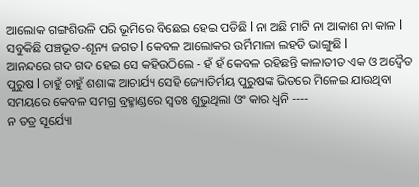ଆଲୋକ ଗଙ୍ଗଶିଉଳି ପରି ଭୂମିରେ ବିଛେଇ ହେଇ ପଡିଛି l ନା ଅଛି ମାଟି ନା ଆକାଶ ନା କାଳ l ସବୁକିଛି ପଞ୍ଚଭୂତ-ଶୂନ୍ୟ ଜଗତ l କେବଳ ଆଲୋକର ଉର୍ମିମାଳା ଲହଡି ଭାଙ୍ଗୁଛି l
ଆନନ୍ଦରେ ଗଦ ଗଦ ହେଇ ସେ କହିଉଠିଲେ - ହଁ ହଁ କେବଳ ରହିଛନ୍ତି କାଳାତୀତ ଏକ ଓ ଅଦ୍ୱୈତ ପୁରୁଷ l ଚାହୁଁ ଚାହୁଁ ଶଶାଙ୍କ ଆଚାର୍ଯ୍ୟ ସେହି ଜ୍ୟୋତିର୍ମୟ ପୁରୁଷଙ୍କ ଭିତରେ ମିଳେଇ ଯାଉଥିବା ସମୟରେ କେବଳ ସମଗ୍ର ବ୍ରହ୍ମାଣ୍ଡରେ ସ୍ୱତଃ ଶୁଭୁଥିଲା ଓଂ କାର ଧ୍ଵନି ----
ନ ତତ୍ର ସୂର୍ଯ୍ୟୋ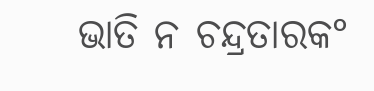ଭାତି ନ ଚନ୍ଦ୍ରତାରକ°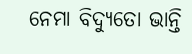ନେମା ବିଦ୍ୟୁତୋ ଭାନ୍ତି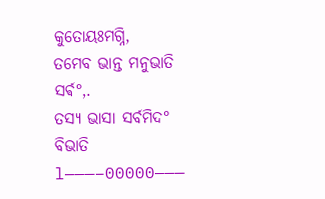କୁତୋୟଃମଗ୍ନି,
ତମେବ ଭାନ୍ତ ମନୁଭାତି ସର୍ଵ°,.
ତସ୍ୟ ଭାସା ସର୍ବମିଦ° ବିଭାତି l———–00000———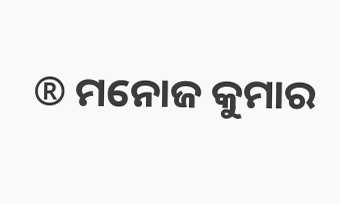® ମନୋଜ କୁମାର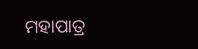ମହାପାତ୍ର